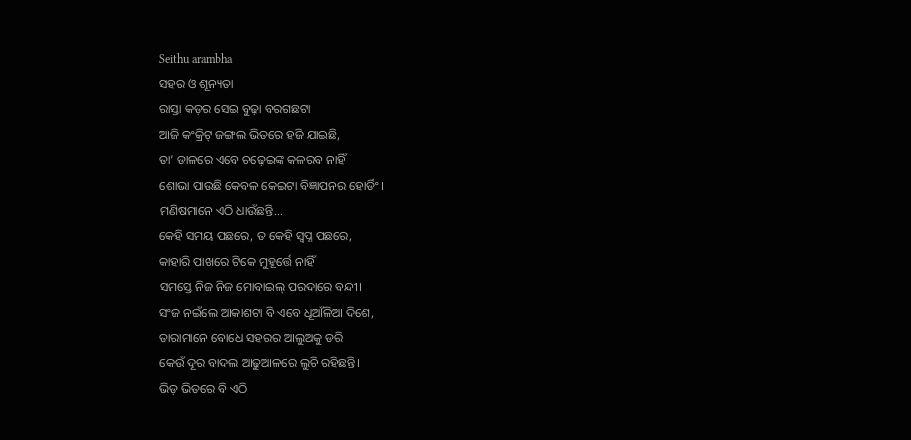Seithu arambha
ସହର ଓ ଶୂନ୍ୟତା
ରାସ୍ତା କଡ଼ର ସେଇ ବୁଢ଼ା ବରଗଛଟା
ଆଜି କଂକ୍ରିଟ୍ ଜଙ୍ଗଲ ଭିତରେ ହଜି ଯାଇଛି,
ତା’ ଡାଳରେ ଏବେ ଚଢ଼େଇଙ୍କ କଳରବ ନାହିଁ
ଶୋଭା ପାଉଛି କେବଳ କେଇଟା ବିଜ୍ଞାପନର ହୋର୍ଡିଂ।
ମଣିଷମାନେ ଏଠି ଧାଉଁଛନ୍ତି...
କେହି ସମୟ ପଛରେ, ତ କେହି ସ୍ୱପ୍ନ ପଛରେ,
କାହାରି ପାଖରେ ଟିକେ ମୁହୂର୍ତ୍ତେ ନାହିଁ
ସମସ୍ତେ ନିଜ ନିଜ ମୋବାଇଲ୍ ପରଦାରେ ବନ୍ଦୀ।
ସଂଜ ନଇଁଲେ ଆକାଶଟା ବି ଏବେ ଧୂଆଁଳିଆ ଦିଶେ,
ତାରାମାନେ ବୋଧେ ସହରର ଆଲୁଅକୁ ଡରି
କେଉଁ ଦୂର ବାଦଲ ଆଢୁଆଳରେ ଲୁଚି ରହିଛନ୍ତି।
ଭିଡ଼ ଭିତରେ ବି ଏଠି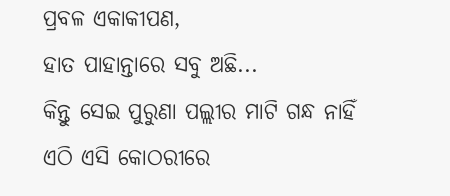ପ୍ରବଳ ଏକାକୀପଣ,
ହାତ ପାହାନ୍ତାରେ ସବୁ ଅଛି...
କିନ୍ତୁ ସେଇ ପୁରୁଣା ପଲ୍ଲୀର ମାଟି ଗନ୍ଧ ନାହିଁ
ଏଠି ଏସି କୋଠରୀରେ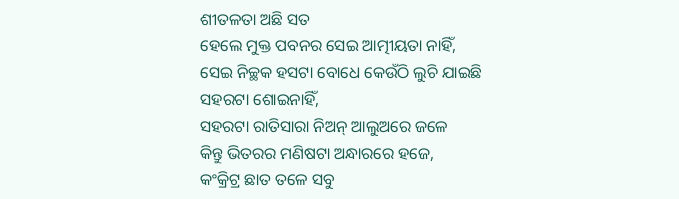ଶୀତଳତା ଅଛି ସତ
ହେଲେ ମୁକ୍ତ ପବନର ସେଇ ଆତ୍ମୀୟତା ନାହିଁ,
ସେଇ ନିଚ୍ଛକ ହସଟା ବୋଧେ କେଉଁଠି ଲୁଚି ଯାଇଛି
ସହରଟା ଶୋଇନାହିଁ,
ସହରଟା ରାତିସାରା ନିଅନ୍ ଆଲୁଅରେ ଜଳେ
କିନ୍ତୁ ଭିତରର ମଣିଷଟା ଅନ୍ଧାରରେ ହଜେ,
କଂକ୍ରିଟ୍ର ଛାତ ତଳେ ସବୁ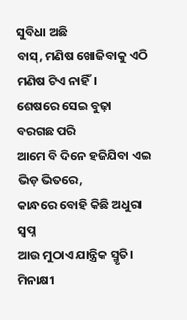ସୁବିଧା ଅଛି
ବାସ୍, ମଣିଷ ଖୋଜିବାକୁ ଏଠି ମଣିଷ ଟିଏ ନାହିଁ।
ଶେଷରେ ସେଇ ବୁଢ଼ା ବରଗଛ ପରି
ଆମେ ବି ଦିନେ ହଜିଯିବା ଏଇ ଭିଡ଼ ଭିତରେ,
କାନ୍ଧରେ ବୋହି କିଛି ଅଧୁରା ସ୍ୱପ୍ନ
ଆଉ ମୁଠାଏ ଯାନ୍ତ୍ରିକ ସ୍ମୃତି।
ମିନାକ୍ଷୀ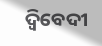ଦ୍ବିବେଦୀ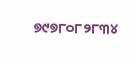୭୯୭୮୦୮୨୮୩୪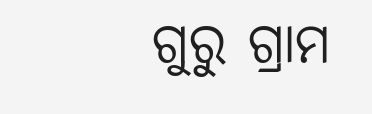ଗୁରୁ ଗ୍ରାମ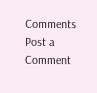Comments
Post a Comment